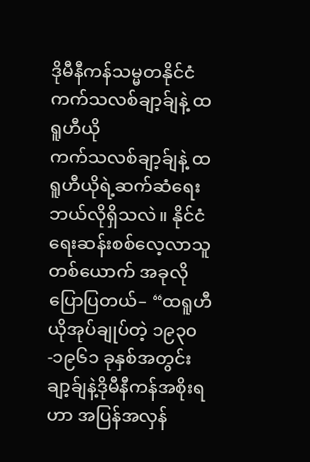ဒိုမီနီကန်သမ္မတနိုင်ငံ
ကက်သလစ်ချာ့ခ်ျနဲ့ ထရူဟီယို
ကက်သလစ်ချာ့ခ်ျနဲ့ ထရူဟီယိုရဲ့ဆက်ဆံရေး ဘယ်လိုရှိသလဲ။ နိုင်ငံရေးဆန်းစစ်လေ့လာသူတစ်ယောက် အခုလိုပြောပြတယ်– “ထရူဟီယိုအုပ်ချုပ်တဲ့ ၁၉၃၀-၁၉၆၁ ခုနှစ်အတွင်း ချာ့ခ်ျနဲ့ဒိုမီနီကန်အစိုးရဟာ အပြန်အလှန်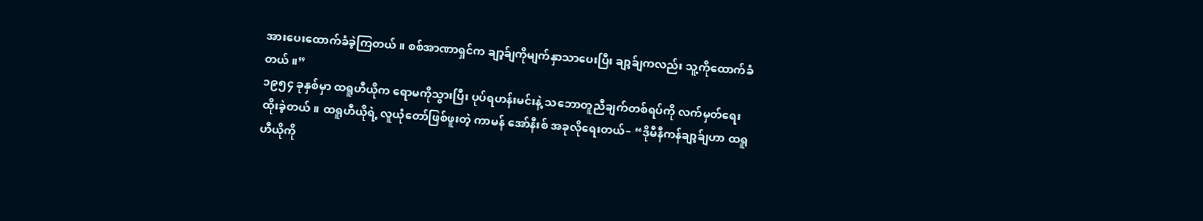အားပေးထောက်ခံခဲ့ကြတယ်။ စစ်အာဏာရှင်က ချာ့ခ်ျကိုမျက်နှာသာပေးပြီး ချာ့ခ်ျကလည်း သူ့ကိုထောက်ခံတယ်။”
၁၉၅၄ ခုနှစ်မှာ ထရူဟီယိုက ရောမကိုသွားပြီး ပုပ်ရဟန်းမင်းနဲ့ သဘောတူညီချက်တစ်ရပ်ကို လက်မှတ်ရေးထိုးခဲ့တယ်။ ထရူဟီယိုရဲ့ လူယုံတော်ဖြစ်ဖူးတဲ့ ကာမန် အော်နီးစ် အခုလိုရေးတယ်– “ဒိုမီနီကန်ချာ့ခ်ျဟာ ထရူဟီယိုကို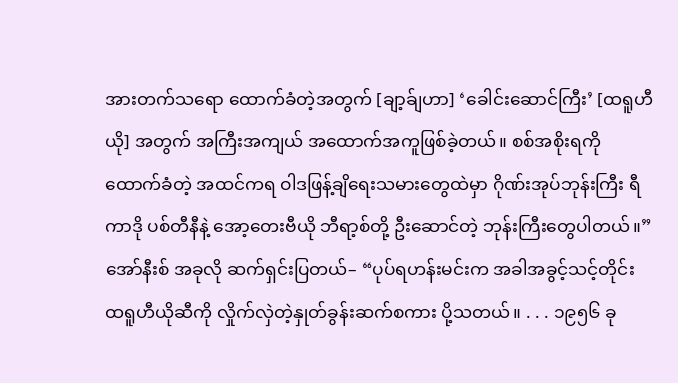အားတက်သရော ထောက်ခံတဲ့အတွက် [ချာ့ခ်ျဟာ] ‘ခေါင်းဆောင်ကြီး’ [ထရူဟီယို] အတွက် အကြီးအကျယ် အထောက်အကူဖြစ်ခဲ့တယ်။ စစ်အစိုးရကိုထောက်ခံတဲ့ အထင်ကရ ဝါဒဖြန့်ချိရေးသမားတွေထဲမှာ ဂိုဏ်းအုပ်ဘုန်းကြီး ရီကာဒို ပစ်တီနီနဲ့ အော့တေးဗီယို ဘီရာ့စ်တို့ ဦးဆောင်တဲ့ ဘုန်းကြီးတွေပါတယ်။”
အော်နီးစ် အခုလို ဆက်ရှင်းပြတယ်– “ပုပ်ရဟန်းမင်းက အခါအခွင့်သင့်တိုင်း ထရူဟီယိုဆီကို လှိုက်လှဲတဲ့နှုတ်ခွန်းဆက်စကား ပို့သတယ်။ . . . ၁၉၅၆ ခု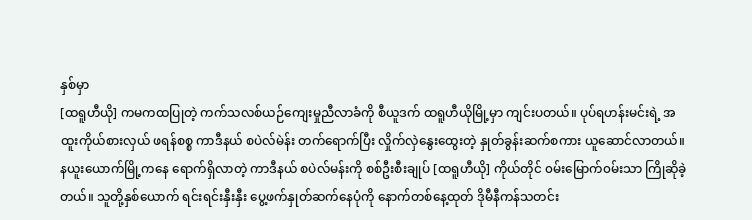နှစ်မှာ
[ထရူဟီယို] ကမကထပြုတဲ့ ကက်သလစ်ယဉ်ကျေးမှုညီလာခံကို စီယူဒက် ထရူဟီယိုမြို့မှာ ကျင်းပတယ်။ ပုပ်ရဟန်းမင်းရဲ့ အထူးကိုယ်စားလှယ် ဖရန်စစ္စ ကာဒီနယ် စပဲလ်မဲန်း တက်ရောက်ပြီး လှိုက်လှဲနွေးထွေးတဲ့ နှုတ်ခွန်းဆက်စကား ယူဆောင်လာတယ်။ နယူးယောက်မြို့ကနေ ရောက်ရှိလာတဲ့ ကာဒီနယ် စပဲလ်မန်းကို စစ်ဦးစီးချုပ် [ထရူဟီယို] ကိုယ်တိုင် ၀မ်းမြောက်၀မ်းသာ ကြိုဆိုခဲ့တယ်။ သူတို့နှစ်ယောက် ရင်းရင်းနှီးနှီး ပွေ့ဖက်နှုတ်ဆက်နေပုံကို နောက်တစ်နေ့ထုတ် ဒိုမီနီကန်သတင်း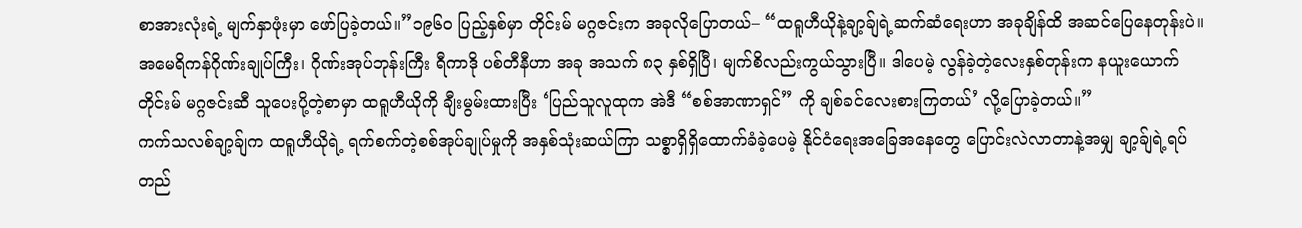စာအားလုံးရဲ့ မျက်နှာဖုံးမှာ ဖော်ပြခဲ့တယ်။”၁၉၆၀ ပြည့်နှစ်မှာ တိုင်းမ် မဂ္ဂဇင်းက အခုလိုပြောတယ်– “ထရူဟီယိုနဲ့ချာ့ခ်ျရဲ့ဆက်ဆံရေးဟာ အခုချိန်ထိ အဆင်ပြေနေတုန်းပဲ။ အမေရိကန်ဂိုဏ်းချုပ်ကြီး၊ ဂိုဏ်းအုပ်ဘုန်းကြီး ရီကာဒို ပစ်တီနီဟာ အခု အသက် ၈၃ နှစ်ရှိပြီ၊ မျက်စိလည်းကွယ်သွားပြီ။ ဒါပေမဲ့ လွန်ခဲ့တဲ့လေးနှစ်တုန်းက နယူးယောက်တိုင်းမ် မဂ္ဂဇင်းဆီ သူပေးပို့တဲ့စာမှာ ထရူဟီယိုကို ချီးမွမ်းထားပြီး ‘ပြည်သူလူထုက အဲဒီ “စစ်အာဏာရှင်” ကို ချစ်ခင်လေးစားကြတယ်’ လို့ပြောခဲ့တယ်။”
ကက်သလစ်ချာ့ခ်ျက ထရူဟီယိုရဲ့ ရက်စက်တဲ့စစ်အုပ်ချုပ်မှုကို အနှစ်သုံးဆယ်ကြာ သစ္စာရှိရှိထောက်ခံခဲ့ပေမဲ့ နိုင်ငံရေးအခြေအနေတွေ ပြောင်းလဲလာတာနဲ့အမျှ ချာ့ခ်ျရဲ့ရပ်တည်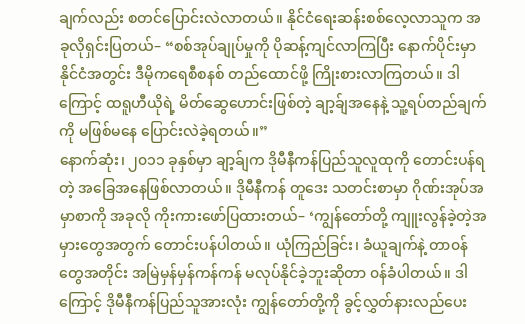ချက်လည်း စတင်ပြောင်းလဲလာတယ်။ နိုင်ငံရေးဆန်းစစ်လေ့လာသူက အခုလိုရှင်းပြတယ်– “စစ်အုပ်ချုပ်မှုကို ပိုဆန့်ကျင်လာကြပြီး နောက်ပိုင်းမှာ နိုင်ငံအတွင်း ဒီမိုကရေစီစနစ် တည်ထောင်ဖို့ ကြိုးစားလာကြတယ်။ ဒါကြောင့် ထရူဟီယိုရဲ့ မိတ်ဆွေဟောင်းဖြစ်တဲ့ ချာ့ခ်ျအနေနဲ့ သူ့ရပ်တည်ချက်ကို မဖြစ်မနေ ပြောင်းလဲခဲ့ရတယ်။”
နောက်ဆုံး၊ ၂၀၁၁ ခုနှစ်မှာ ချာ့ခ်ျက ဒိုမီနီကန်ပြည်သူလူထုကို တောင်းပန်ရတဲ့ အခြေအနေဖြစ်လာတယ်။ ဒိုမီနီကန် တူဒေး သတင်းစာမှာ ဂိုဏ်းအုပ်အမှာစာကို အခုလို ကိုးကားဖော်ပြထားတယ်– ‘ကျွန်တော်တို့ ကျူးလွန်ခဲ့တဲ့အမှားတွေအတွက် တောင်းပန်ပါတယ်။ ယုံကြည်ခြင်း၊ ခံယူချက်နဲ့ တာ၀န်တွေအတိုင်း အမြဲမှန်မှန်ကန်ကန် မလုပ်နိုင်ခဲ့ဘူးဆိုတာ ၀န်ခံပါတယ်။ ဒါကြောင့် ဒိုမီနီကန်ပြည်သူအားလုံး ကျွန်တော်တို့ကို ခွင့်လွှတ်နားလည်ပေး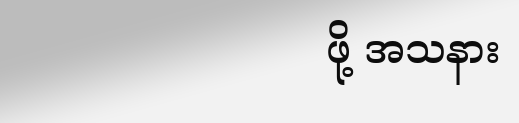ဖို့ အသနား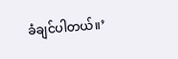ခံချင်ပါတယ်။’